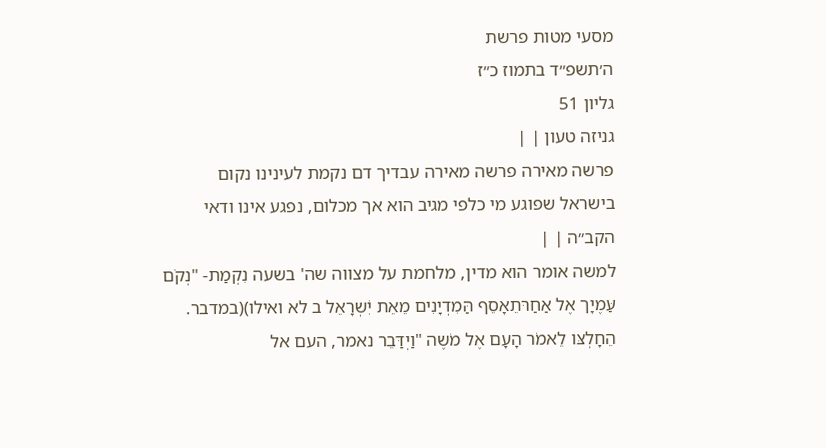מסעי מטות פרשת
ה׳תשפ״ד בתמוז כ״ז
גליון 51
גניזה טעון | |
פרשה מאירה פרשה מאירה עבדיך דם נקמת לעינינו נקום
בישראל שפוגע מי כלפי מגיב הוא אך מכלום, נפגע אינו ודאי הקב״ה | |
למשה אומר הוא מדין, מלחמת על מצווה שה' בשעה נִקְמַת- "נְקֹם עַּמֶיָך אֶל אַחַרּתֵאָסֵף הַּמִדְיָנִים מֵאֵת יִׂשְרָאֵל ב לא ואילו)(במדבר. הֵחָלְצּו לֵאמֹר הָעָם אֶל מׁשֶה "וַיְדַּבֵר נאמר, העם אל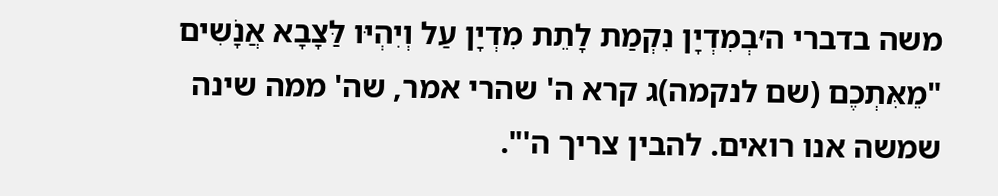משה בדברי ה׳ּבְמִדְיָן נִקְמַת לָתֵת מִדְיָן עַל וְיִהְיּו לַּצָבָא אֲנָׁשִים "מֵאִּתְכֶם (שם לנקמה)ג קרא ה' שהרי אמר, שה' ממה שינה שמשה אנו רואים. להבין צריך ה'".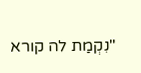"נִקְמַת לה קורא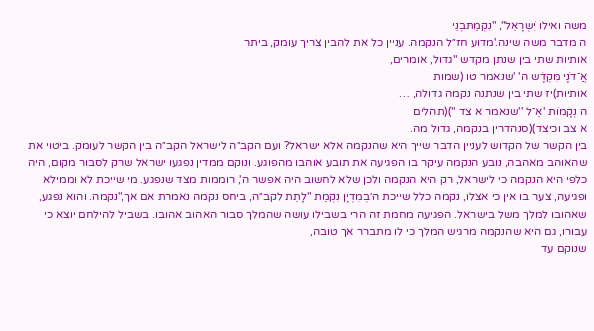משה ואילו יִׂשְרָאֵל", "נִקְמַתּבְנֵי
ה מדבר משה שינה.'מדוע חז״ל הנקמה. עניין כל את להבין צריך עומק, ביתר
אותיות שתי בין שנתן מקדש "גדול, אומרים,
אֲ־דֹנָי מִּקְדָׁש ה' 'שנאמר טו (שמות
אותיות)יז שתי בין שנתנה נקמה גדולה, …
ה נְקָמֹות 'אֵ־ל ''שנאמר א צד ")(תהלים
א צב וכיצד)(סנהדרין בנקמה, גדול מה.
בין הקשר של הקדוש לעניין הדבר שייך היא שהנקמה אלא ישראל? ועם הקב״ה לישראל הקב״ה בין הקשר לעומק. ביטוי את שהאוהב מאהבה, נובע הנקמה עיקר בו הפגיעה את תובע אוהבו מהפוגע. ונוקם ממדין נפגעו ישראל שרק לסבור מקום, היה כלפי היא הנקמה כי לישראל, רק היא הנקמה ולכן שלא לחשוב היה אפשר ה', רוממות מצד שנפגע. מי שייכת לא וממילא ופגיעה, צער בו אין כי אצלו, נקמה כלל שייכת ה׳ּבְמִדְיָן נִקְמַת "לָתֵת לקב״ה, ביחס נקמה נאמרת אם אך,"נקמה. והוא נפגע, שאהובו למלך משל בישראל. הפגיעה מחמת זה הרי בשבילו עושה שהמלך סבור האהוב אהובו. בשביל להילחם יוצא כי עבורו, גם היא שהנקמה מרגיש המלך כי לו מתברר אך טובה,
שנוקם עד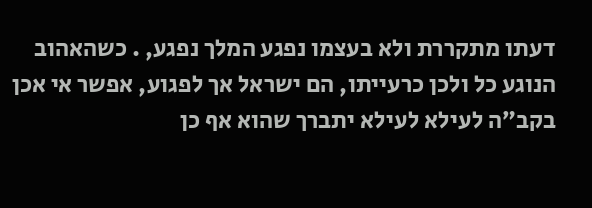דעתו מתקררת ולא בעצמו נפגע המלך נפגע, . כשהאהוב הנוגע כל ולכן כרעייתו, הם ישראל אך לפגוע, אפשר אי אכן בקב״ה לעילא לעילא יתברך שהוא אף כן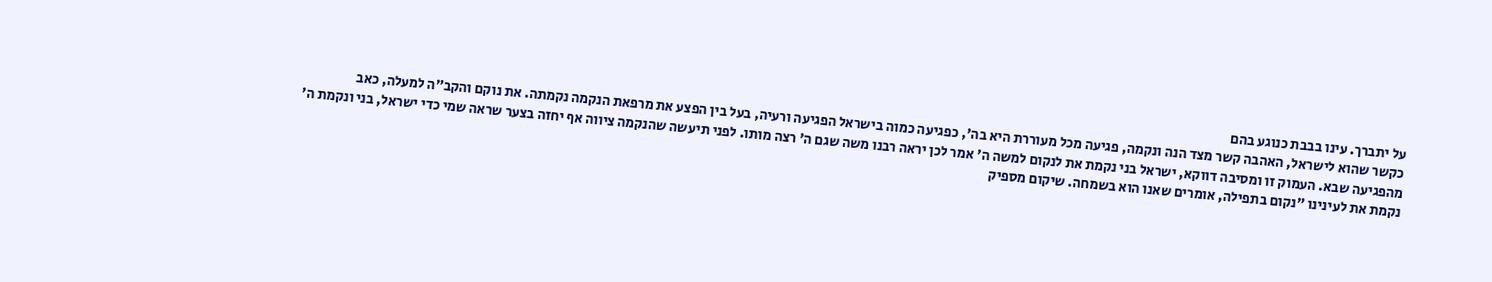על יתברך. עינו בבבת כנוגע בהם
כקשר שהוא לישראל, האהבה קשר מצד הנה ונקמה, פגיעה מכל מעוררת היא בה', כפגיעה כמוה בישראל הפגיעה ורעיה, בעל בין הפצע את מרפאת הנקמה נקמתה. את נוקם והקב״ה למעלה, כאב
מהפגיעה שבא. העמוק זו ומסיבה דווקא, ישראל בני נקמת את לנקום למשה ה' אמר לכן יראה רבנו משה שגם ה' רצה מותו. לפני תיעשה שהנקמה ציווה אף יחזה בצער שראה שמי כדי ישראל, בני ונקמת ה' נקמת את לעינינו "נקום בתפילה, אומרים שאנו הוא בשמחה. שיקום מספיק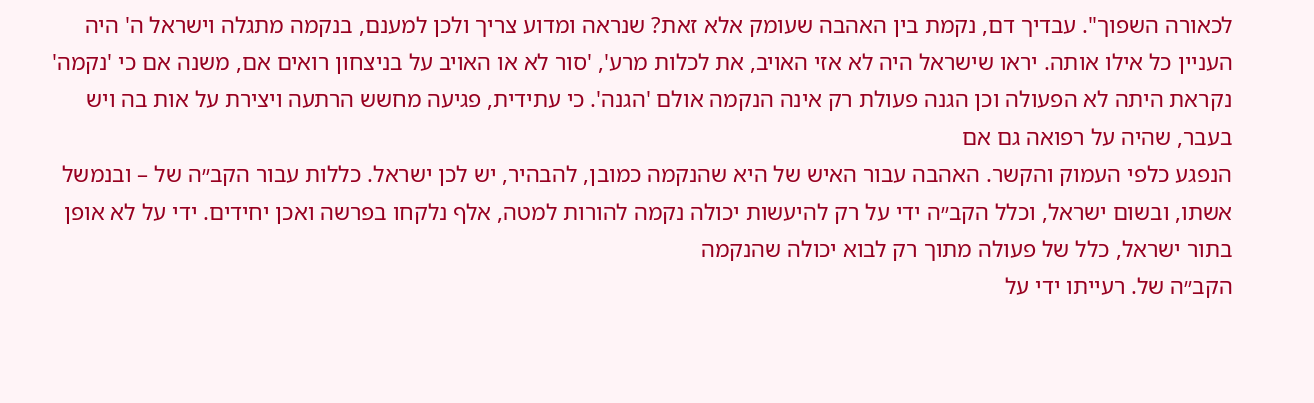לכאורה השפוך". עבדיך דם, נקמת בין האהבה שעומק אלא זאת? שנראה ומדוע צריך ולכן למענם, בנקמה מתגלה וישראל ה' היה העניין כל אילו אותה. יראו שישראל היה לא אזי האויב, את לכלות מרע', 'סור לא או האויב על בניצחון רואים אם, משנה אם כי 'נקמה' נקראת היתה לא הפעולה וכן הגנה פעולת רק אינה הנקמה אולם 'הגנה'. כי עתידית, פגיעה מחשש הרתעה ויצירת על אות בה ויש בעבר, שהיה על רפואה גם אם
הנפגע כלפי העמוק והקשר. האהבה עבור האיש של היא שהנקמה כמובן, להבהיר, יש לכן ישראל. כללות עבור הקב״ה של – ובנמשל אשתו, ובשום ישראל, וכלל הקב״ה ידי על רק להיעשות יכולה נקמה להורות למטה, אלף נלקחו בפרשה ואכן יחידים. ידי על לא אופן בתור ישראל, כלל של פעולה מתוך רק לבוא יכולה שהנקמה
הקב״ה של. רעייתו ידי על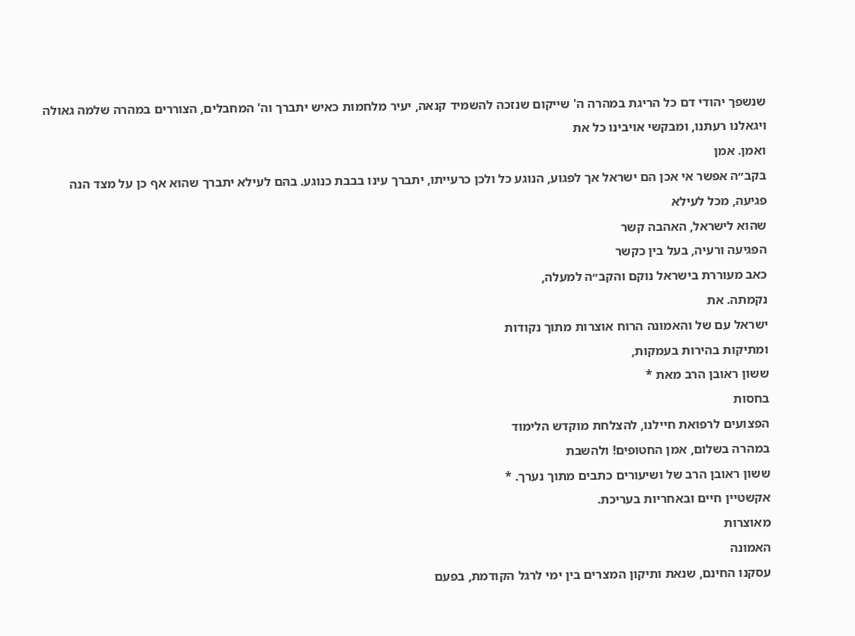שנשפך יהודי דם כל הריגת במהרה ה' שייקום שנזכה להשמיד קנאה, יעיר מלחמות כאיש יתברך וה' המחבלים, הצוררים במהרה שלמה גאולה ויגאלנו רעתנו, ומבקשי אויבינו כל את
ואמן. אמן
בקב״ה אפשר אי אכן הם ישראל אך לפגוע, הנוגע כל ולכן כרעייתו, יתברך עינו בבבת כנוגע. בהם לעילא יתברך שהוא אף כן על מצד הנה פגיעה, מכל לעילא
שהוא לישראל, האהבה קשר
הפגיעה ורעיה, בעל בין כקשר
כאב מעוררת בישראל נוקם והקב״ה למעלה,
נקמתה. את
ישראל עם של והאמונה הרוח אוצרות מתוך נקודות
ומתיקות בהירות בעמקות,
ששון ראובן הרב מאת *
בחסות
הפצועים לרפואת חיילנו, להצלחת מוקדש הלימוד
במהרה בשלום, אמן החטופים! ולהשבת
ששון ראובן הרב של ושיעורים כתבים מתוך נערך. *
אקשטיין חיים ובאחריות בעריכת.
מאוצרות
האמונה
עסקנו החינם, שנאת ותיקון המצרים בין ימי לרגל הקודמת, בפעם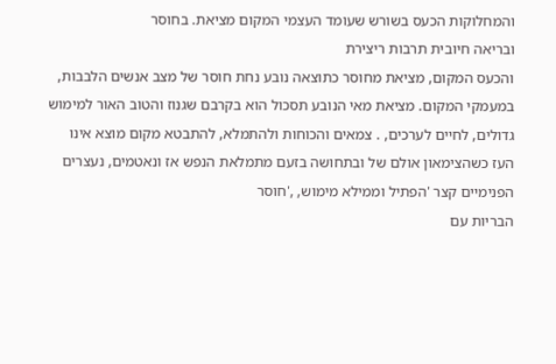והמחלוקות הכעס בשורש שעומד העצמי המקום מציאת. בחוסר
ובריאה חיובית תרבות ריצירת
והכעס המקום, מציאת מחוסר כתוצאה נובע נחת חוסר של מצב אנשים הלבבות, במעמקי המקום. מציאת מאי הנובע תסכול הוא בקרבם שגנוז והטוב האור למימוש גדולים, לחיים לערכים, . צמאים והכוחות ולהתמלא, להתבטא מקום מוצא אינו העז כשהצימאון אולם של ובתחושה בזעם מתמלאת הנפש אז ונאטמים, נעצרים הפנימיים קצר 'הפתיל וממילא מימוש, ,'חוסר
הבריות עם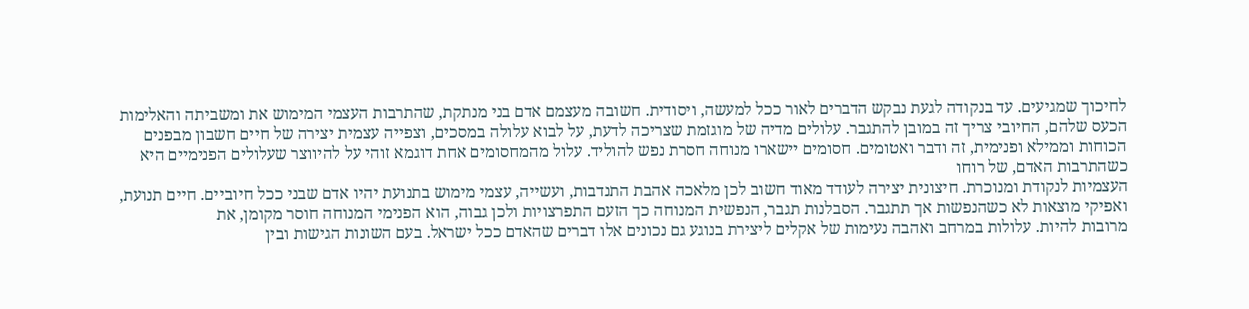לחיכוך שמגיעים. עד בנקודה לגעת נבקש הדברים לאור ככל למעשה, ויסודית. חשובה מעצמם אדם בני מנתקת, שהתרבות העצמי המימוש את ומשביתה והאלימות הכעס שלהם, החיובי צריך זה במובן להתגבר. עלולים מדיה של מוגזמת שצריכה לדעת, על לבוא עלולה במסכים, וצפייה עצמית יצירה של חיים חשבון מבפנים הכוחות וממילא ופנימית, זה ודבר ואטומים. חסומים יישארו מנוחה חסרת נפש להוליד. עלול מהמחסומים אחת דוגמא זוהי על להיווצר שעלולים הפנימיים היא כשהתרבות האדם, של רוחו
העצמיות לנקודת ומנוכרת. חיצונית יצירה לעודד מאוד חשוב לכן מלאכה אהבת התנדבות, ועשייה, עצמי מימוש בתנועת יהיו אדם שבני ככל חיוביים. חיים תנועת, ואפיקי מוצאות לא כשהנפשות אך תתגבר. הסבלנות תגבר, הנפשית המנוחה כך הזעם התפרצויות ולכן גבוה, הוא הפנימי המנוחה חוסר מקומן, את
מרובות להיות. עלולות במרחב ואהבה נעימות של אקלים ליצירת בנוגע גם נכונים אלו דברים שהאדם ככל ישראל. בעם השונות הגישות ובין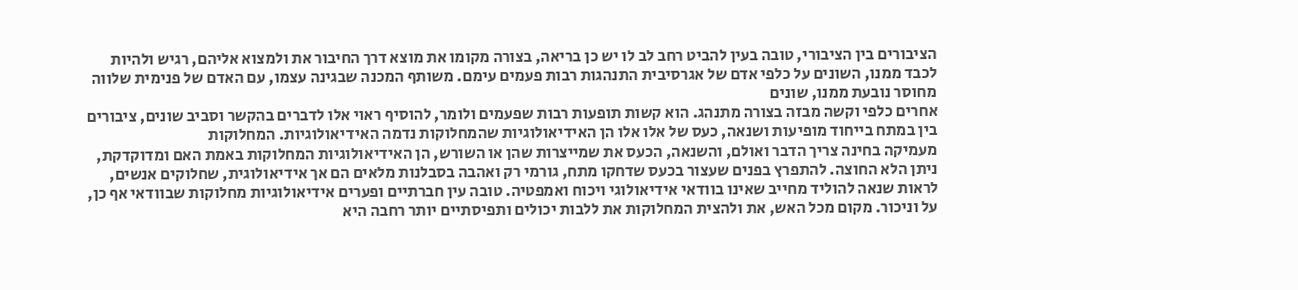הציבורים בין הציבורי, טובה בעין להביט רחב לב לו יש כן בריאה, בצורה מקומו את מוצא דרך החיבור את ולמצוא אליהם, רגיש ולהיות לכבד ממנו, השונים על כלפי אדם של אגרסיבית התנהגות רבות פעמים עימם. משותף המכנה שבגינה עצמו, עם האדם של פנימית שלווה מחוסר נובעת ממנו, שונים
אחרים כלפי וקשה מבזה בצורה מתנהג. הוא קשות תופעות רבות שפעמים ולומר, להוסיף ראוי אלו לדברים בהקשר וסביב שונים, ציבורים בין במתח בייחוד מופיעות ושנאה, כעס של אלו אלו הן האידיאולוגיות שהמחלוקות נדמה האידיאולוגיות. המחלוקות
מעמיקה בחינה צריך הדבר ואולם, והשנאה, הכעס את שמייצרות שהן או השורש, הן האידיאולוגיות המחלוקות באמת האם ומדוקדקת, ניתן הלא החוצה. להתפרץ בפנים שעצור בכעס שדחקו מתח, גורמי רק ואהבה בסבלנות מלאים הם אך אידיאולוגית, שחלוקים אנשים, לראות שנאה להוליד מחייב שאינו בוודאי אידיאולוגי ויכוח ואמפטיה. טובה עין חברתיים ופערים אידיאולוגיות מחלוקות שבוודאי אף כן, על וניכור. מקום מכל האש, את ולהצית המחלוקות את ללבות יכולים ותפיסתיים יותר רחבה היא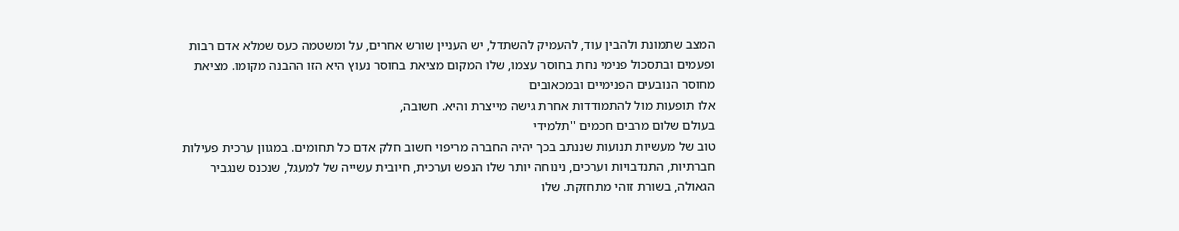המצב שתמונת ולהבין עוד, להעמיק להשתדל, יש העניין שורש אחרים, על ומשטמה כעס שמלא אדם רבות ופעמים ובתסכול פנימי נחת בחוסר עצמו, שלו המקום מציאת בחוסר נעוץ היא הזו ההבנה מקומו. מציאת מחוסר הנובעים הפנימיים ובמכאובים
אלו תופעות מול להתמודדות אחרת גישה מייצרת והיא. חשובה,
בעולם שלום מרבים חכמים ''תלמידי
טוב של מעשיות תנועות שננתב בכך יהיה החברה מריפוי חשוב חלק אדם כל תחומים. במגוון ערכית פעילות חברתיות, התנדבויות וערכים, נינוחה יותר שלו הנפש וערכית, חיובית עשייה של למעגל, שנכנס שנגביר הגאולה, בשורת זוהי מתחזקת. שלו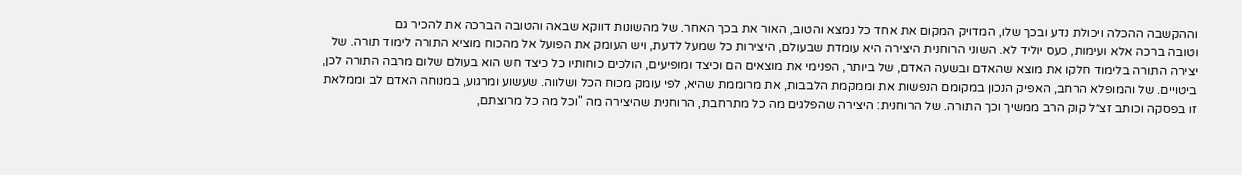וההקשבה ההכלה ויכולת נדע ובכך שלו, המדויק המקום את אחד כל נמצא והטוב, האור את בכך האחר. של מהשונות דווקא שבאה והטובה הברכה את להכיר גם
וטובה ברכה אלא ועימות, כעס יוליד לא. השוני הרוחנית היצירה היא עומדת שבעולם, היצירות כל שמעל לדעת, ויש העומק את הפועל אל מהכוח מוציא התורה לימוד תורה. של יצירה התורה בלימוד חלקו את מוצא שהאדם ובשעה האדם, של ביותר, הפנימי את מוצאים הם וכיצד ומופיעים, הולכים כוחותיו כל כיצד חש הוא בעולם שלום מרבה התורה לכן, ביטויים. של והמופלא הרחב, האפיק הנכון במקומם הנפשות את וממקמת הלבבות, את מרוממת שהיא, לפי עומק מכוח הכל ושלווה. שעשוע ומרגוע, במנוחה האדם לב וממלאת
זו בפסקה וכותב זצ״ל קוק הרב ממשיך וכך התורה. של הרוחנית: היצירה שהפלגים מה כל מתרחבת, הרוחנית שהיצירה מה "וכל מה כל מרוצתם,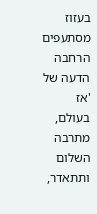בעזוז מסתעפים הרחבה הדעה של 'אז בעולם, מתרבה השלום ותתאדר,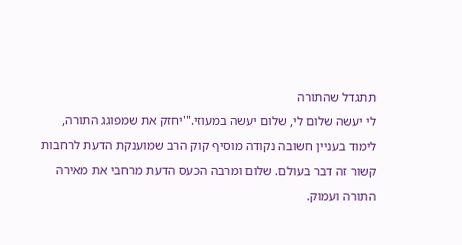תתגדל שהתורה
לי יעשה שלום לי, שלום יעשה במעוזי."'יחזק את שמפוגג התורה, לימוד בעניין חשובה נקודה מוסיף קוק הרב שמוענקת הדעת לרחבות קשור זה דבר בעולם. שלום ומרבה הכעס הדעת מרחבי את מאירה התורה ועמוק.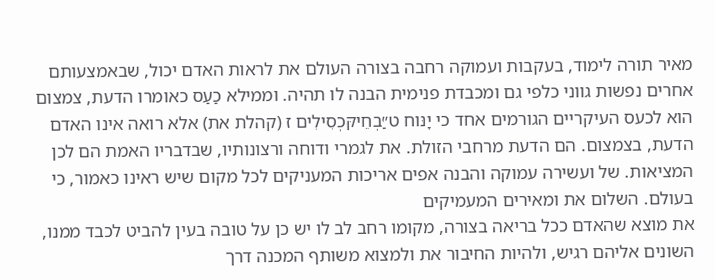מאיר תורה לימוד, בעקבות ועמוקה רחבה בצורה העולם את לראות האדם יכול, שבאמצעותם אחרים נפשות גווני כלפי גם ומכבדת פנימית הבנה לו תהיה. וממילא כַעַס כאומרו הדעת, צמצום הוא לכעס העיקריים הגורמים אחד כי יָנּוח ט״ַּבְחֵיקּכְסִילִים ז (קהלת את) אלא רואה אינו האדם הדעת, בצמצום. הם הדעת מרחבי הזולת. את לגמרי ודוחה ורצונותיו, שבדבריו האמת הם לכן המציאות. של ועשירה עמוקה והבנה אפים אריכות המעניקים לכל מקום שיש ראינו כאמור, כי בעולם. השלום את ומאירים המעמיקים
את מוצא שהאדם ככל בריאה בצורה, מקומו רחב לב לו יש כן על טובה בעין להביט לכבד ממנו, השונים אליהם רגיש, ולהיות החיבור את ולמצוא משותף המכנה דרך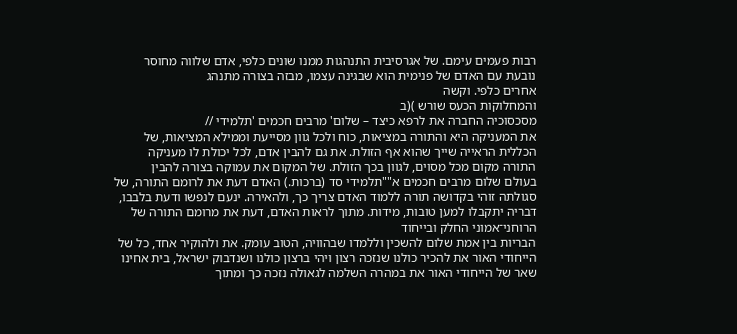רבות פעמים עימם. של אגרסיבית התנהגות ממנו שונים כלפי, אדם שלווה מחוסר נובעת עם האדם של פנימית הוא שבגינה עצמו, מבזה בצורה מתנהג
אחרים כלפי. וקשה
והמחלוקות הכעס שורש )(ב
מסכסוכיה החברה את לרפא כיצד – שלום' מרבים חכמים 'תלמידי //
את המעניקה היא והתורה במציאות, כוח ולכל גוון מסייעת וממילא המציאות, של הכללית הראייה שייך שהוא אף הזולת. את גם להבין אדם, לכל יכולת לו מעניקה התורה מקום מכל מסוים, לגוון בכך הזולת. של המקום את עמוקה בצורה להבין
בעולם שלום מרבים חכמים א""תלמידי סד (ברכות.) האדם דעת את לרומם התורה, של סגולתה זוהי בקדושה תורה ללמוד האדם צריך כך, ולהאירה. ינעם לנפשו ודעת בלבבו, דבריה יתקבלו למען טובות, מידות. מתוך לראות האדם, דעת את מרומם התורה של הרוחני־אמוני החלק ובייחוד
הבריות בין אמת שלום להשכין וללמדו שבהוויה, הטוב עומק. את ולהוקיר אחד, כל של הייחודי האור את להכיר כולנו שנזכה רצון ויהי ברצון כולנו ושנדבוק ישראל, בית אחינו שאר של הייחודי האור את במהרה השלמה לגאולה נזכה כך ומתוך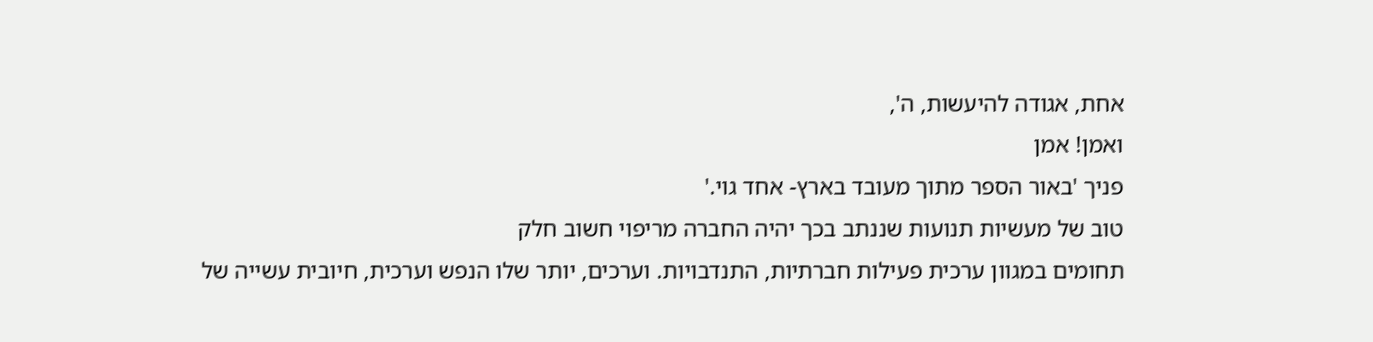אחת, אגודה להיעשות, ה',
ואמן! אמן
פניך 'באור הספר מתוך מעובד בארץ- אחד גוי.'
טוב של מעשיות תנועות שננתב בכך יהיה החברה מריפוי חשוב חלק
תחומים במגוון ערכית פעילות חברתיות, התנדבויות. וערכים, יותר שלו הנפש וערכית, חיובית עשייה של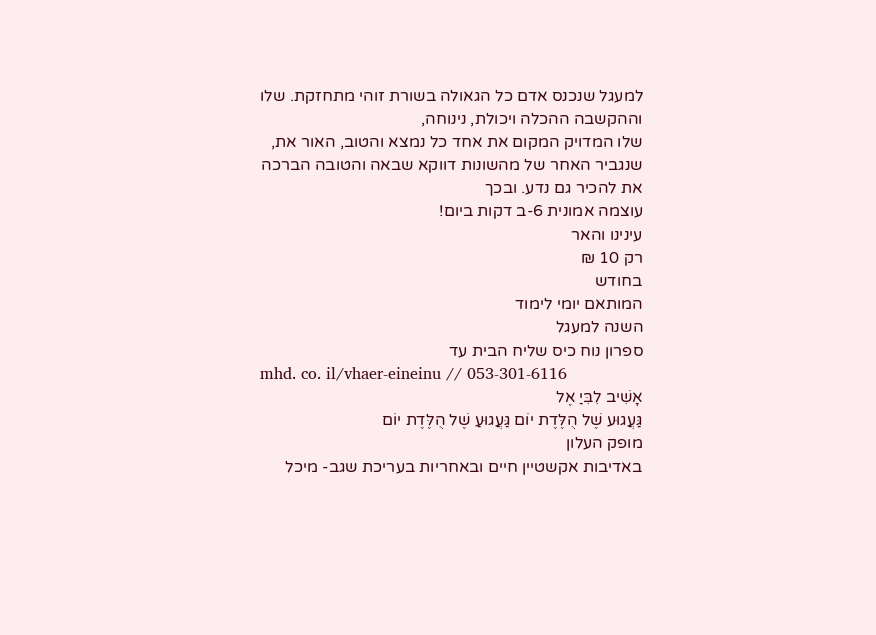למעגל שנכנס אדם כל הגאולה בשורת זוהי מתחזקת. שלו וההקשבה ההכלה ויכולת, נינוחה,
שלו המדויק המקום את אחד כל נמצא והטוב, האור את, שנגביר האחר של מהשונות דווקא שבאה והטובה הברכה את להכיר גם נדע. ובכך
עוצמה אמונית 6-ב דקות ביום!
עינינו והאר
רק 10 ₪
בחודש
המותאם יומי לימוד
השנה למעגל
ספרון נוח כיס שליח הבית עד
mhd. co. il/vhaer-eineinu // 053-301-6116
אָשִׁיב לִבִּיַ אֶל
גַּעֲגוּע שֶׁל הֻלֶּדֶת יוֹם גַּעֲגוּעַ שֶׁל הֻלֶּדֶת יוֹם
מופק העלון
באדיבות אקשטיין חיים ובאחריות בעריכת שגב- מיכל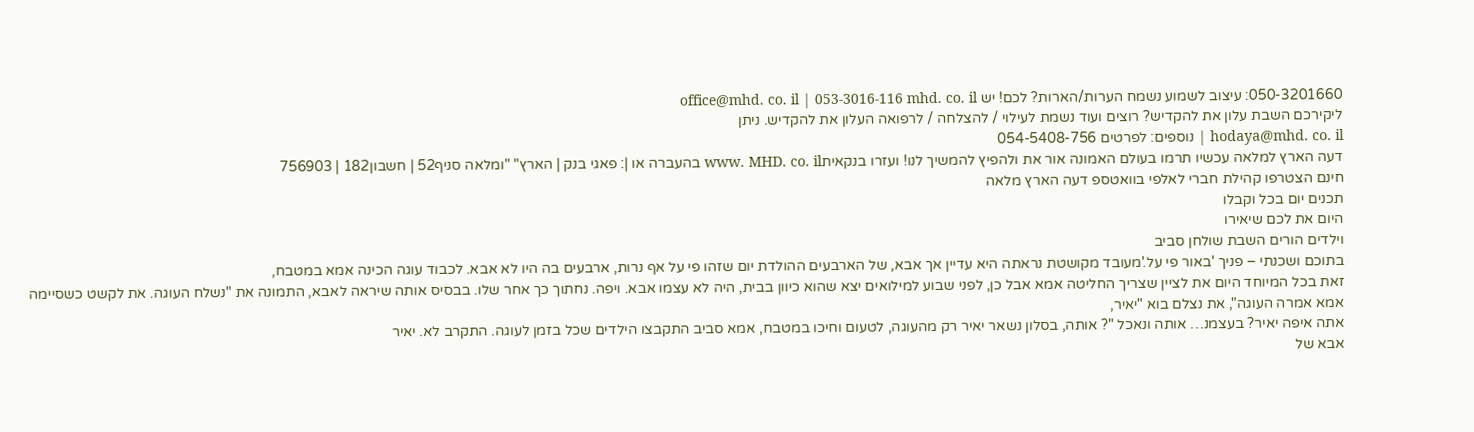050-3201660: עיצוב לשמוע נשמח הערות/הארות? לכם! יש office@mhd. co. il | 053-3016-116 mhd. co. il
ליקירכם השבת עלון את להקדיש? רוצים ועוד נשמת לעילוי / להצלחה / לרפואה העלון את להקדיש. ניתן
hodaya@mhd. co. il | נוספים: לפרטים 054-5408-756
דעה הארץ למלאה עכשיו תרמו בעולם האמונה אור את ולהפיץ להמשיך לנו! ועזרו בנקאיתwww. MHD. co. il בהעברה או |: פאגי בנק | הארץ" "ומלאה סניף52 | חשבון182 | 756903
חינם הצטרפו קהילת חברי לאלפי בוואטספ דעה הארץ מלאה
תכנים יום בכל וקבלו
היום את לכם שיאירו
וילדים הורים השבת שולחן סביב
בתוכם ושכנתי – פניך 'באור פי על.'מעובד מקושטת נראתה היא עדיין אך אבא, של הארבעים ההולדת יום שזהו פי על אף נרות, ארבעים בה היו לא אבא. לכבוד עוגה הכינה אמא במטבח,
זאת בכל המיוחד היום את לציין שצריך החליטה אמא אבל כן, לפני שבוע למילואים יצא שהוא כיוון בבית, היה לא עצמו אבא. ויפה. נחתוך כך אחר שלו. בבסיס אותה שיראה לאבא, התמונה את "נשלח העוגה. את לקשט כשסיימה אמא אמרה העוגה", את נצלם בוא "יאיר,
אתה איפה יאיר? בעצמנ… אותה ונאכל "? אותה, בסלון נשאר יאיר רק מהעוגה, לטעום וחיכו במטבח, אמא סביב התקבצו הילדים שכל בזמן לעוגה. התקרב לא. יאיר
אבא של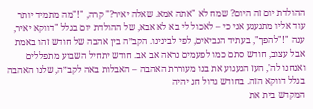ההולדת יום זה היום? שמח לא "אתה אמא. שאלה יאיר?" קרה, "!"מה מתמיד יותר עוד אליו מתגעגע אני כי – לאכול לי בא לא אבא, של ההולדת יום בגלל "דווקא יאיר, ענה "!"להפך", בעתיד הנביאים, לפי לבינינו. הקב״ה בין אהבה של חודש זהו באמת אבל עצוב, חודש סתם כמו לפעמים נראה אב אב. חודש יתחיל השבוע מתפללים ואנחנו לה', העז הגעגוע את בנו מעוררת האהבה – האבלות באה לקב״ה, שלנו האהבה בגלל דווקא הזה. בחודש גדול חג יהיה
המקדש בית את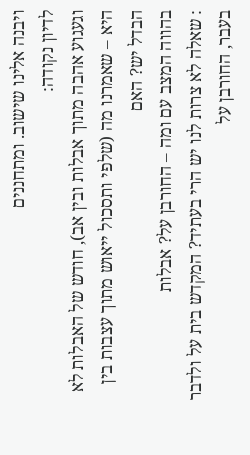ויבנה אלינו שישוב. ומתחננים
לדיון נקודה:
וגעגוע אהבה מתוך אבלות ובין אב), חודש של האבלות לא היא – שאמרנו מה (שלפי ותסכול ייאוש מתוך עצבות בין הבדל יש? האם
בהווה המצב עם ומה – החורבן על? אבלות
: שאלה לא צרות לנו יש הרי בעתיד? המקדש בית על ולדבר בעבר, החורבן על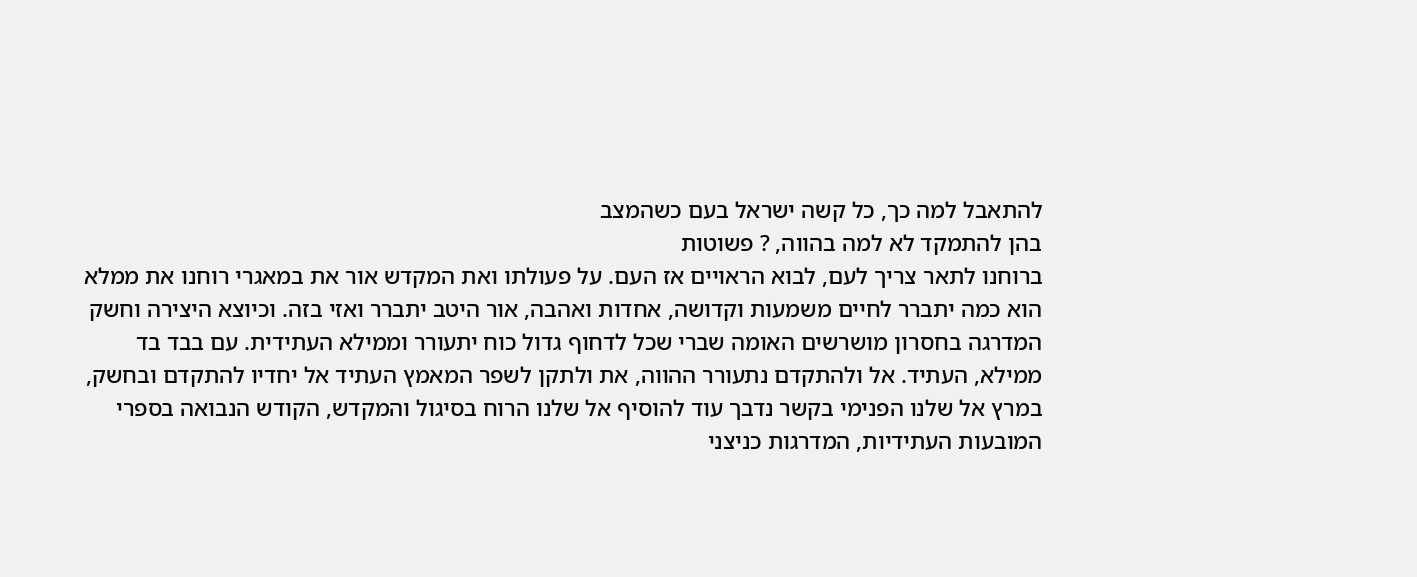להתאבל למה כך, כל קשה ישראל בעם כשהמצב
בהן להתמקד לא למה בהווה, ? פשוטות
ברוחנו לתאר צריך לעם, לבוא הראויים אז העם. על פעולתו ואת המקדש אור את במאגרי רוחנו את ממלא הוא כמה יתברר לחיים משמעות וקדושה, אחדות ואהבה, אור היטב יתברר ואזי בזה. וכיוצא היצירה וחשק המדרגה בחסרון מושרשים האומה שברי שכל לדחוף גדול כוח יתעורר וממילא העתידית. עם בבד בד ממילא, העתיד. אל ולהתקדם נתעורר ההווה, את ולתקן לשפר המאמץ העתיד אל יחדיו להתקדם ובחשק, במרץ אל שלנו הפנימי בקשר נדבך עוד להוסיף אל שלנו הרוח בסיגול והמקדש, הקודש הנבואה בספרי המובעות העתידיות, המדרגות כניצני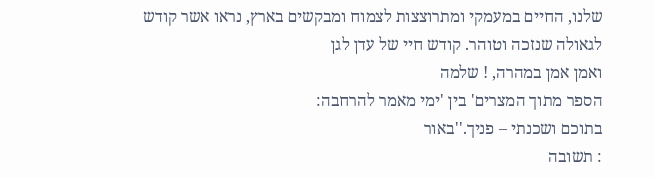שלנו, החיים במעמקי ומתרוצצות לצמוח ומבקשים בארץ, נראו אשר קודש לגאולה שנזכה וטוהר. קודש חיי של עדן לגן
ואמן אמן במהרה, ! שלמה
הספר מתוך המצרים' בין 'ימי מאמר להרחבה:
בתוכם ושכנתי – פניך.''באור
: תשובה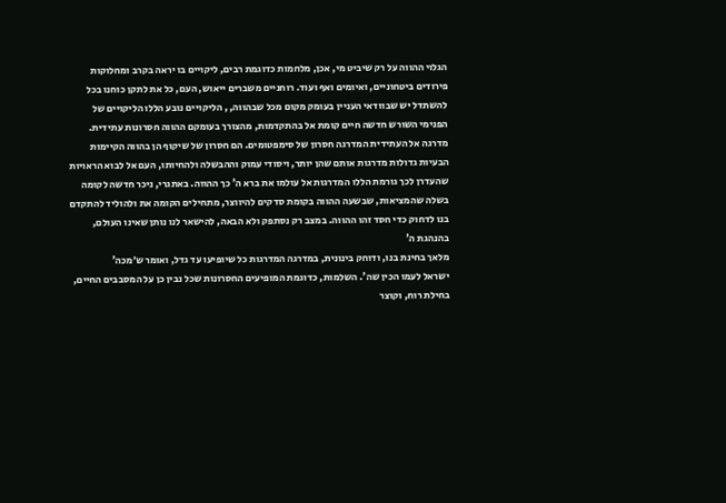הגלוי ההווה על רק שיביט מי, אכן, מלחמות כדוגמת רבים, ליקויים בו יראה בקרב ומחלוקות פירודים ביטחוניים, ואיומים ואף ועוד. רוחניים משברים ייאוש, העם, כל את לתקן כוחנו בכל להשתדל יש שבוודאי העניין בעומק מקום מכל שבהווה, , הליקויים נובע הללו הליקויים של הפנימי השורש חדשה חיים קומת אל בהתקדמות, מהצורך בעומקם ההווה חסרונות עתידית. מדרגה אל העתידית המדרגה חסרון של סימפטומים. הם חסרון של שיקוף הן בהווה הקיימות הבעיות גדולות מדרגות אותם שהן יותר, ויסודי עמוק וההבשלה ולהחיותו, העם אל לבוא הראויות שהעדרן לכך גורמת הללו המדרגות אל עולמו את ברא ה' כך ההווה. באתגרי, ניכר חדשה לקומה בשלה שהמציאות, שבשעה ההווה בקומת סדקים להיווצר, מתחילים הקומה את ולהוליד להתקדם בנו לדחוק כדי חסד זהו ההווה. במצב רק נסתפק ולא הבאה, להישאר לנו נותן שאינו העולם, בהנהגת ה'
מלאך בחינת בנו, ודוחק בינונית, במדרגה המדרגות כל שיופיעו עד גדל, ואומר ש׳מכה'
ישראל לעמו הכין שה'. השלמות, כדוגמת המופיעים החסרונות שכל נבין כן על המסבבים החיים, בחילת רוח, וקוצר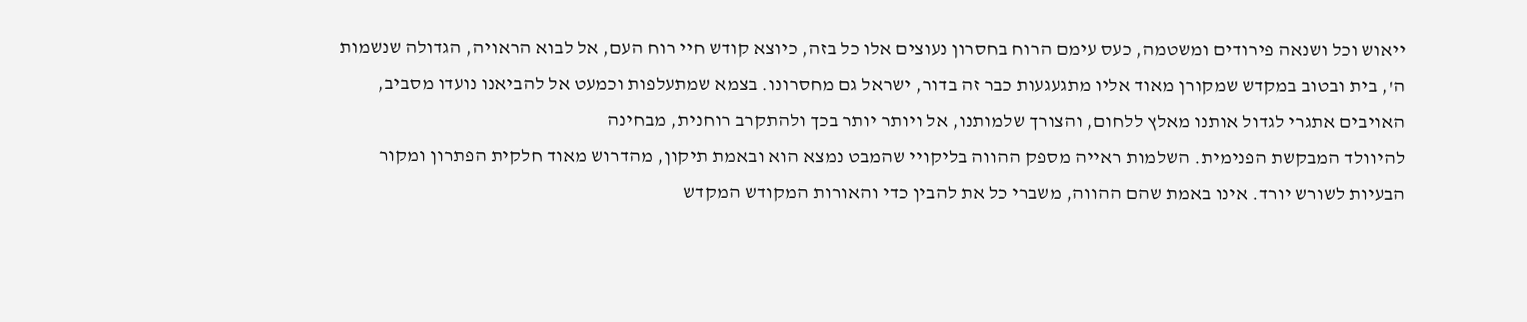ייאוש וכל ושנאה פירודים ומשטמה, כעס עימם הרוח בחסרון נעוצים אלו כל בזה, כיוצא קודש חיי רוח העם, אל לבוא הראויה, הגדולה שנשמות ה', בית ובטוב במקדש שמקורן מאוד אליו מתגעגעות כבר זה בדור, ישראל גם מחסרונו. בצמא שמתעלפות וכמעט אל להביאנו נועדו מסביב, האויבים אתגרי לגדול אותנו מאלץ ללחום, והצורך שלמותנו, אל ויותר יותר בכך ולהתקרב רוחנית, מבחינה
להיוולד המבקשת הפנימית. השלמות ראייה מספק ההווה בליקויי שהמבט נמצא הוא ובאמת תיקון, מהדרוש מאוד חלקית הפתרון ומקור הבעיות לשורש יורד. אינו באמת שהם ההווה, משברי כל את להבין כדי והאורות המקודש המקדש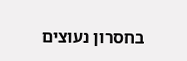בחסרון נעוצים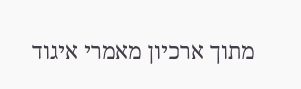מתוך ארכיון מאמרי איגוד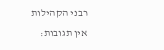רבני הקהילות
אין תגובות: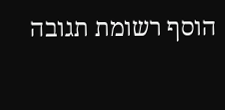הוסף רשומת תגובה